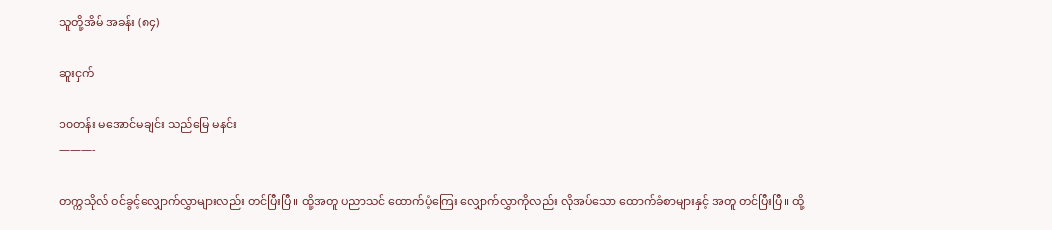သူတို့အိမ် အခန်း (၈၄)

ဆူးငှက်

၁၀တန်း မအောင်မချင်း သည်မြေ မနင်း
———-

တက္ကသိုလ် ဝင်ခွင့်လျှောက်လွှာများလည်း တင်ပြီးပြီ။ ထို့အတူ ပညာသင် ထောက်ပံ့ကြေး လျှောက်လွှာကိုလည်း လိုအပ်သော ထောက်ခံစာများနှင့် အတူ တင်ပြီးပြီ။ ထို့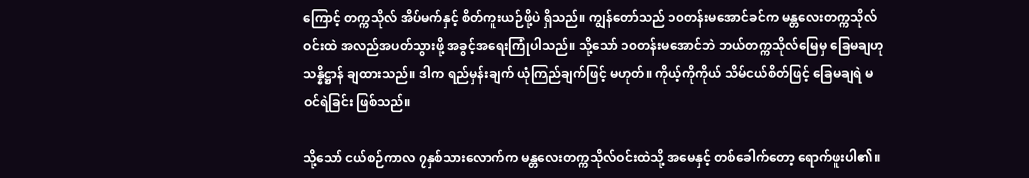ကြောင့် တက္ကသိုလ် အိပ်မက်နှင့် စိတ်ကူးယဉ်ဖို့ပဲ ရှိသည်။ ကျွန်တော်သည် ၁၀တန်းမအောင်ခင်က မန္တလေးတက္ကသိုလ်ဝင်းထဲ အလည်အပတ်သွားဖို့ အခွင့်အရေးကြုံပါသည်။ သို့သော် ၁၀တန်းမအောင်ဘဲ ဘယ်တက္ကသိုလ်မြေမှ ခြေမချဟု သန္နိဋ္ဌာန် ချထားသည်။ ဒါက ရည်မှန်းချက် ယုံကြည်ချက်ဖြင့် မဟုတ်။ ကိုယ့်ကိုကိုယ် သိမ်ငယ်စိတ်ဖြင့် ခြေမချရဲ မဝင်ရဲခြင်း ဖြစ်သည်။

သို့သော် ငယ်စဉ်ကာလ ၇နှစ်သားလောက်က မန္တလေးတက္ကသိုလ်ဝင်းထဲသို့ အမေနှင့် တစ်ခေါက်တော့ ရောက်ဖူးပါ၏။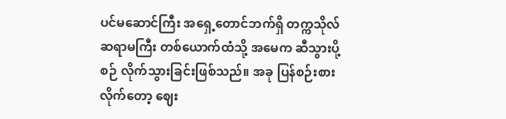ပင်မဆောင်ကြီး အရှေ့တောင်ဘက်ရှိ တက္ကသိုလ်ဆရာမကြီး တစ်ယောက်ထံသို့ အမေက ဆီသွားပို့စဉ် လိုက်သွားခြင်းဖြစ်သည်။ အခု ပြန်စဉ်းစားလိုက်တော့ ဈေး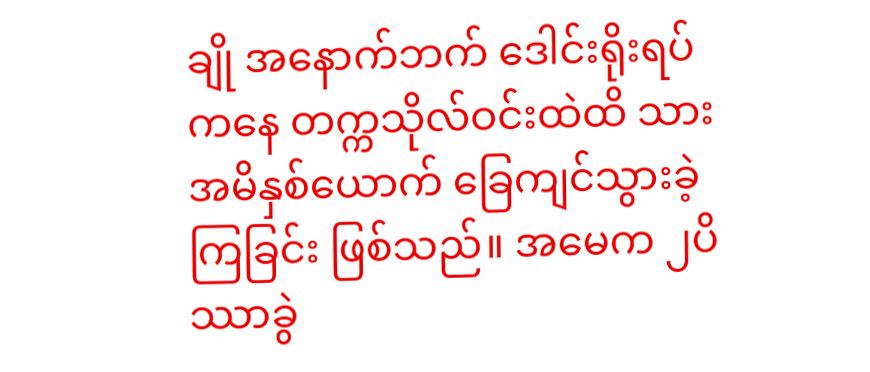ချို အနောက်ဘက် ဒေါင်းရိုးရပ်ကနေ တက္ကသိုလ်ဝင်းထဲထိ သားအမိနှစ်ယောက် ခြေကျင်သွားခဲ့ကြခြင်း ဖြစ်သည်။ အမေက ၂ပိဿာခွဲ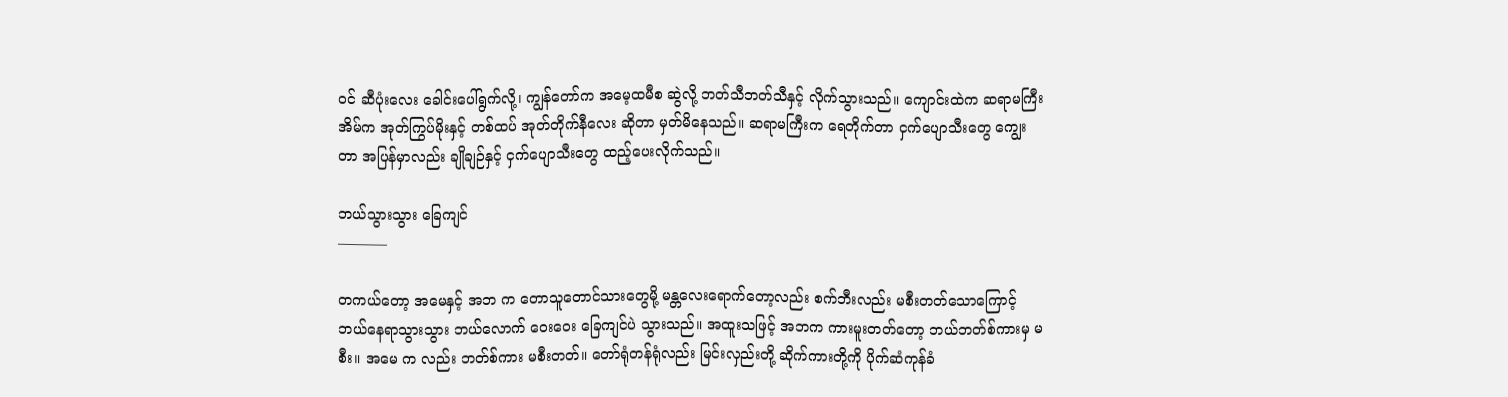ဝင် ဆီပုံးလေး ခေါင်းပေါ်ရွက်လို့၊ ကျွန်တော်က အမေ့ထမီစ ဆွဲလို့ ဘတ်သီဘတ်သီနှင့် လိုက်သွားသည်။ ကျောင်းထဲက ဆရာမကြီး အိမ်က အုတ်ကြွပ်မိုးနှင့် တစ်ထပ် အုတ်တိုက်နီလေး ဆိုတာ မှတ်မိနေသည်။ ဆရာမကြီးက ရေတိုက်တာ ငှက်ပျောသီးတွေ ကျွေးတာ အပြန်မှာလည်း ချိုချဉ်နှင့် ငှက်ပျောသီးတွေ ထည့်ပေးလိုက်သည်။

ဘယ်သွားသွား ခြေကျင်
———–

တကယ်တော့ အမေနှင့် အဘ က တောသူတောင်သားတွေမို့ မန္တလေးရောက်တော့လည်း စက်ဘီးလည်း မစီးတတ်သောကြောင့် ဘယ်နေရာသွားသွား ဘယ်လောက် ဝေးဝေး ခြေကျင်ပဲ သွားသည်။ အထူးသဖြင့် အဘက ကားမူးတတ်တော့ ဘယ်ဘတ်စ်ကားမှ မစီး။ အမေ က လည်း ဘတ်စ်ကား မစီးတတ်။ တော်ရုံတန်ရုံလည်း မြင်းလှည်းတို့ ဆိုက်ကားတို့ကို ပိုက်ဆံကုန်ခံ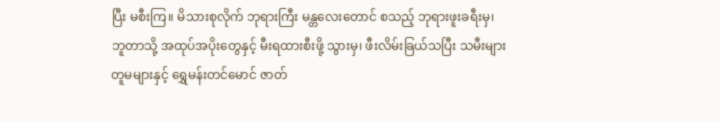ပြီး မစီးကြ။ မိသားစုလိုက် ဘုရားကြီး မန္တလေးတောင် စသည့် ဘုရားဖူးခရီးမှ၊ ဘူတာသို့ အထုပ်အပိုးတွေနှင့် မီးရထားစီးဖို့ သွားမှ၊ ဖီးလိမ်းခြယ်သပြီး သမီးများ တူမများနှင့် ရွှေမန်းတင်မောင် ဇာတ်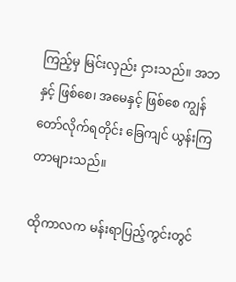ကြည့်မှ မြင်းလှည်း ငှားသည်။ အဘနှင့် ဖြစ်စေ၊ အမေနှင့် ဖြစ်စေ ကျွန်တော်လိုက်ရတိုင်း ခြေကျင် ယွန်းကြတာများသည်။

ထိုကာလက မန်းရာပြည့်ကွင်းတွင်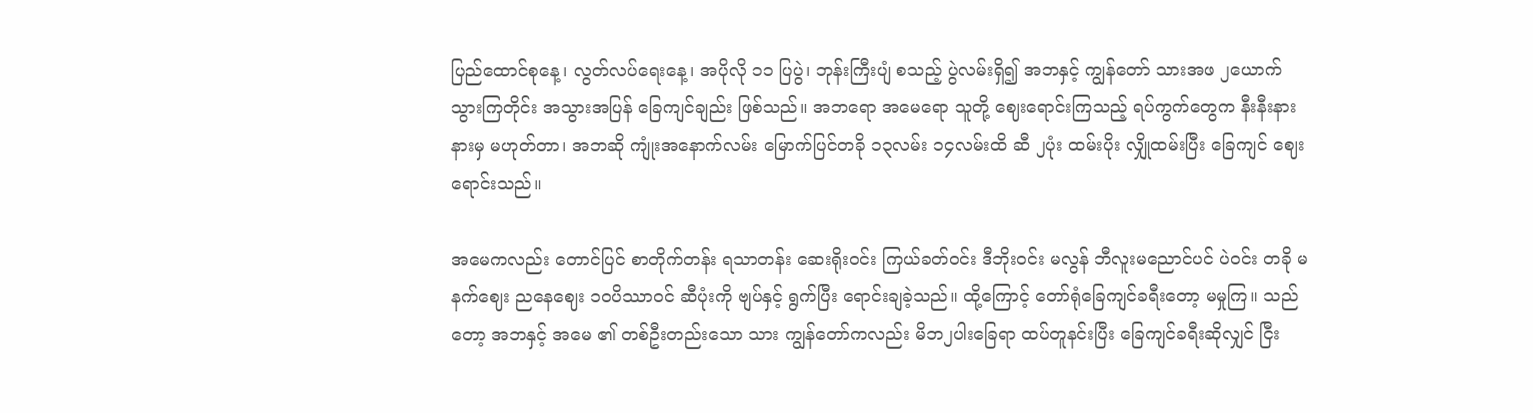ပြည်ထောင်စုနေ့၊ လွတ်လပ်ရေးနေ့၊ အပိုလို ၁၁ ပြပွဲ၊ ဘုန်းကြီးပျံ စသည့် ပွဲလမ်းရှိ၍ အဘနှင့် ကျွန်တော် သားအဖ ၂ယောက် သွားကြတိုင်း အသွားအပြန် ခြေကျင်ချည်း ဖြစ်သည်။ အဘရော အမေရော သူတို့ ဈေးရောင်းကြသည့် ရပ်ကွက်တွေက နီးနီးနားနားမှ မဟုတ်တာ၊ အဘဆို ကျုံးအနောက်လမ်း မြောက်ပြင်တခို ၁၃လမ်း ၁၄လမ်းထိ ဆီ ၂ပုံး ထမ်းပိုး လျှိုထမ်းပြီး ခြေကျင် ဈေးရောင်းသည်။

အမေကလည်း တောင်ပြင် စာတိုက်တန်း ရသာတန်း ဆေးရိုးဝင်း ကြယ်ခတ်ဝင်း ဒီဘိုးဝင်း မလွန် ဘီလူးမညောင်ပင် ပဲဝင်း တခို မနက်ဈေး ညနေဈေး ၁၀ပိဿာဝင် ဆီပုံးကို ဗျပ်နှင့် ရွက်ပြီး ရောင်းချခဲ့သည်။ ထို့ကြောင့် တော်ရုံခြေကျင်ခရီးတော့ မမှုကြ။ သည်တော့ အဘနှင့် အမေ ၏ တစ်ဦးတည်းသော သား ကျွန်တော်ကလည်း မိဘ၂ပါးခြေရာ ထပ်တူနင်းပြီး ခြေကျင်ခရီးဆိုလျှင် ငြီး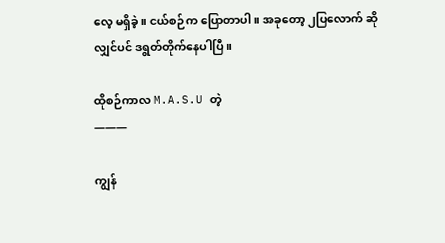လေ့ မရှိခဲ့။ ငယ်စဉ်က ပြောတာပါ။ အခုတော့ ၂ပြလောက် ဆိုလျှင်ပင် ဒရွတ်တိုက်နေပါပြီ။

ထိုစဉ်ကာလ M.A.S.U တဲ့
———

ကျွန်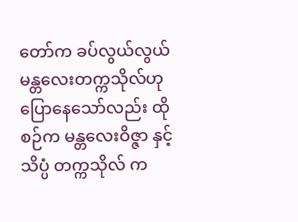တော်က ခပ်လွယ်လွယ် မန္တလေးတက္ကသိုလ်ဟု ပြောနေသော်လည်း ထိုစဉ်က မန္တလေးဝိဇ္ဇာ နှင့် သိပ္ပံ တက္ကသိုလ် က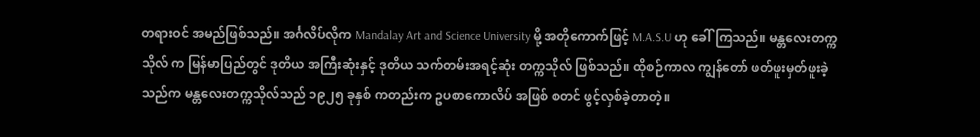တရားဝင် အမည်ဖြစ်သည်။ အင်္ဂလိပ်လိုက Mandalay Art and Science University မို့ အတိုကောက်ဖြင့် M.A.S.U ဟု ခေါ်ကြသည်။ မန္တလေးတက္ကသိုလ် က မြန်မာပြည်တွင် ဒုတိယ အကြီးဆုံးနှင့် ဒုတိယ သက်တမ်းအရင့်ဆုံး တက္ကသိုလ် ဖြစ်သည်။ ထိုစဉ်ကာလ ကျွန်တော် ဖတ်ဖူးမှတ်ဖူးခဲ့သည်က မန္တလေးတက္ကသိုလ်သည် ၁၉၂၅ ခုနှစ် ကတည်းက ဥပစာကောလိပ် အဖြစ် စတင် ဖွင့်လှစ်ခဲ့တာတဲ့။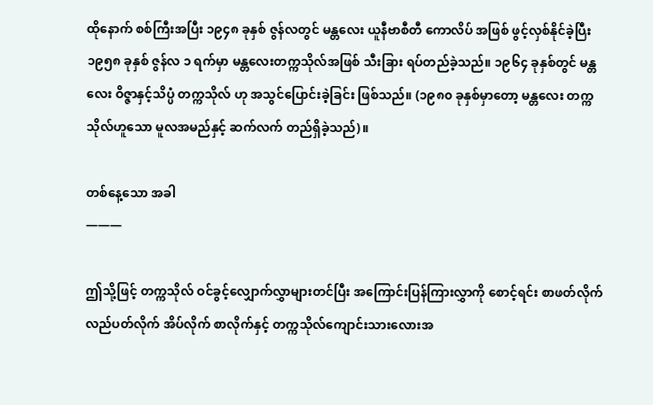ထိုနောက် စစ်ကြီးအပြီး ၁၉၄၈ ခုနှစ် ဇွန်လတွင် မန္တလေး ယူနီဗာစီတီ ကောလိပ် အဖြစ် ဖွင့်လှစ်နိုင်ခဲ့ပြီး ၁၉၅၈ ခုနှစ် ဇွန်လ ၁ ရက်မှာ မန္တလေးတက္ကသိုလ်အဖြစ် သီးခြား ရပ်တည်ခဲ့သည်။ ၁၉၆၄ ခုနှစ်တွင် မန္တလေး ဝိဇ္ဇာနှင့်သိပ္ပံ တက္ကသိုလ် ဟု အသွင်ပြောင်းခဲ့ခြင်း ဖြစ်သည်။ (၁၉၈၀ ခုနှစ်မှာတော့ မန္တလေး တက္ကသိုလ်ဟူသော မူလအမည်နှင့် ဆက်လက် တည်ရှိခဲ့သည်)။

တစ်နေ့သော အခါ
———

ဤသို့ဖြင့် တက္ကသိုလ် ဝင်ခွင့်လျှောက်လွှာများတင်ပြီး အကြောင်းပြန်ကြားလွှာကို စောင့်ရင်း စာဖတ်လိုက် လည်ပတ်လိုက် အိပ်လိုက် စာလိုက်နှင့် တက္ကသိုလ်ကျောင်းသားလေားအ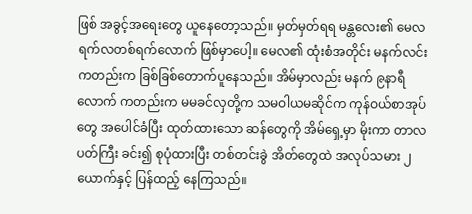ဖြစ် အခွင့်အရေးတွေ ယူနေတော့သည်။ မှတ်မှတ်ရရ မန္တလေး၏ မေလ ရက်လတစ်ရက်လောက် ဖြစ်မှာပေါ့။ မေလ၏ ထုံးစံအတိုင်း မနက်လင်းကတည်းက ခြစ်ခြစ်တောက်ပူနေသည်။ အိမ်မှာလည်း မနက် ၉နာရီလောက် ကတည်းက မမခင်လှတို့က သမဝါယမဆိုင်က ကုန်ဝယ်စာအုပ်တွေ အပေါင်ခံပြီး ထုတ်ထားသော ဆန်တွေကို အိမ်ရှေ့မှာ မိုးကာ တာလပတ်ကြီး ခင်း၍ စုပုံထားပြီး တစ်တင်းခွဲ အိတ်တွေထဲ အလုပ်သမား ၂ယောက်နှင့် ပြန်ထည့် နေကြသည်။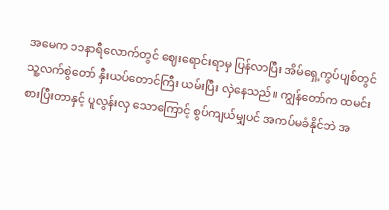အမေက ၁၁နာရီလောက်တွင် ဈေးရောင်းရာမှ ပြန်လာပြီး အိမ်ရှေ့ကွပ်ပျစ်တွင် သူ့လက်စွဲတော် နှီးယပ်တောင်ကြီး ယမ်းပြီး လှဲနေသည်။ ကျွန်တော်က ထမင်းစားပြီးတာနှင့် ပူလွန်းလှ သောကြောင့် စွပ်ကျယ်မျှပင် အကပ်မခံနိုင်ဘဲ အ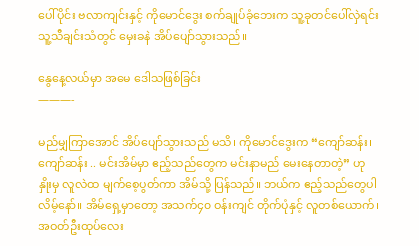ပေါ်ပိုင်း ဗလာကျင်းနှင့် ကိုမောင်ဒွေး စက်ချုပ်ခုံဘေးက သူ့ခုတင်ပေါ်လှဲရင်း သူ့သီချင်းသံတွင် မှေးခနဲ အိပ်ပျော်သွားသည်။

နွေနေ့လယ်မှာ အမေ ဒေါသဖြစ်ခြင်း
———-

မည်မျှကြာအောင် အိပ်ပျော်သွားသည် မသိ၊ ကိုမောင်ဒွေးက “ကျော်ဆန်း၊ ကျော်ဆန်း .. မင်းအိမ်မှာ ဧည့်သည်တွေက မင်းနာမည် မေးနေတာတဲ့” ဟု နှိုးမှ လူလဲထ မျက်စေ့ပွတ်ကာ အိမ်သို့ ပြန်သည်။ ဘယ်က ဧည့်သည်တွေပါလိမ့်နော်။ အိမ်ရှေ့မှာတော့ အသက်၄၀ ဝန်းကျင် တိုက်ပုံနှင့် လူတစ်ယောက်၊ အဝတ်ဦးထုပ်လေး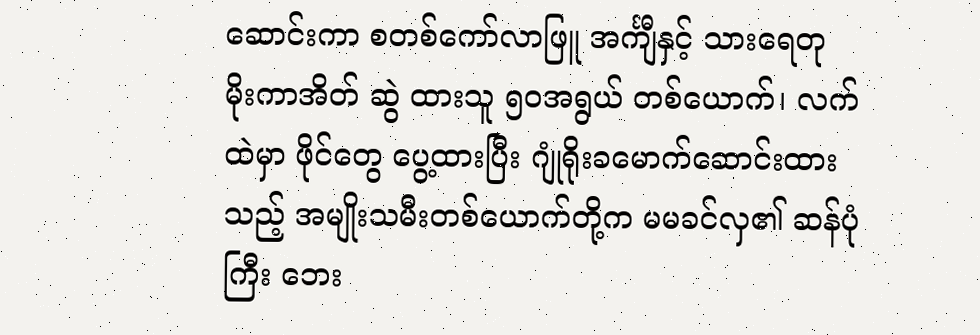ဆောင်းကာ စတစ်ကော်လာဖြူ အင်္ကျီနှင့် သားရေတု မိုးကာအိတ် ဆွဲ ထားသူ ၅၀အရွယ် တစ်ယောက်၊ လက်ထဲမှာ ဖိုင်တွေ ပွေ့ထားပြီး ဂျုံရိုးခမောက်ဆောင်းထားသည့် အမျိုးသမီးတစ်ယောက်တို့က မမခင်လှ၏ ဆန်ပုံကြီး ဘေး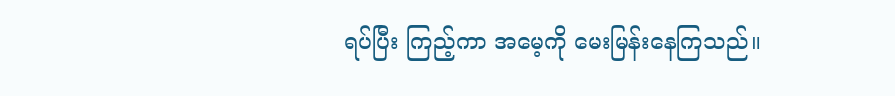ရပ်ပြီး ကြည့်ကာ အမေ့ကို မေးမြန်းနေကြသည်။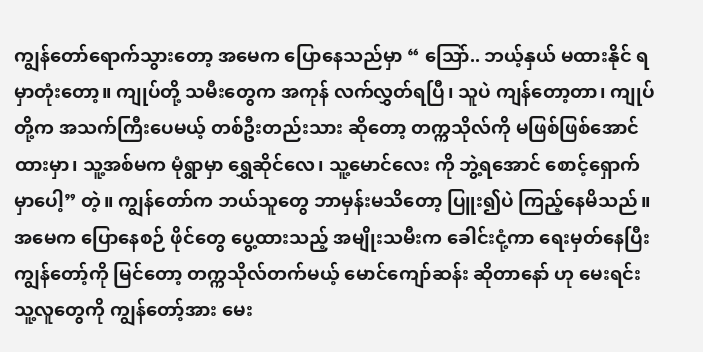ကျွန်တော်ရောက်သွားတော့ အမေက ပြောနေသည်မှာ “ သြော်.. ဘယ့်နှယ် မထားနိုင် ရမှာတုံးတော့။ ကျုပ်တို့ သမီးတွေက အကုန် လက်လွှတ်ရပြီ၊ သူပဲ ကျန်တော့တာ၊ ကျုပ်တို့က အသက်ကြီးပေမယ့် တစ်ဦးတည်းသား ဆိုတော့ တက္ကသိုလ်ကို မဖြစ်ဖြစ်အောင် ထားမှာ၊ သူ့အစ်မက မုံရွာမှာ ရွှေဆိုင်လေ၊ သူ့မောင်လေး ကို ဘွဲ့ရအောင် စောင့်ရှောက်မှာပေါ့” တဲ့။ ကျွန်တော်က ဘယ်သူတွေ ဘာမှန်းမသိတော့ ပြူး၍ပဲ ကြည့်နေမိသည်။ အမေက ပြောနေစဉ် ဖိုင်တွေ ပွေ့ထားသည့် အမျိုးသမီးက ခေါင်းငုံ့ကာ ရေးမှတ်နေပြီး ကျွန်တော့်ကို မြင်တော့ တက္ကသိုလ်တက်မယ့် မောင်ကျော်ဆန်း ဆိုတာနော် ဟု မေးရင်း သူ့လူတွေကို ကျွန်တော့်အား မေး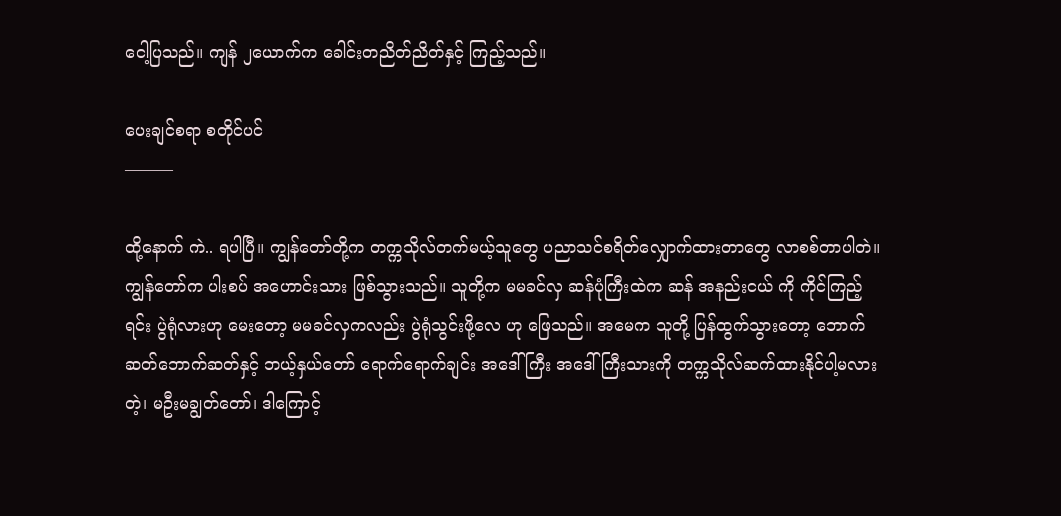ငေါ့ပြသည်။ ကျန် ၂ယောက်က ခေါင်းတညိတ်ညိတ်နှင့် ကြည့်သည်။

ပေးချင်စရာ စတိုင်ပင်
———

ထို့နောက် ကဲ.. ရပါပြီ။ ကျွန်တော်တို့က တက္ကသိုလ်တက်မယ့်သူတွေ ပညာသင်စရိတ်လျှောက်ထားတာတွေ လာစစ်တာပါတဲ။ ကျွန်တော်က ပါးစပ် အဟောင်းသား ဖြစ်သွားသည်။ သူတို့က မမခင်လှ ဆန်ပုံကြီးထဲက ဆန် အနည်းငယ် ကို ကိုင်ကြည့်ရင်း ပွဲရုံလားဟု မေးတော့ မမခင်လှကလည်း ပွဲရုံသွင်းဖို့လေ ဟု ဖြေသည်။ အမေက သူတို့ ပြန်ထွက်သွားတော့ ဘောက်ဆတ်ဘောက်ဆတ်နှင့် ဘယ့်နှယ်တော် ရောက်ရောက်ချင်း အဒေါ်ကြီး အဒေါ်ကြီးသားကို တက္ကသိုလ်ဆက်ထားနိုင်ပါ့မလား တဲ့၊ မဦးမချွတ်တော်၊ ဒါကြောင့်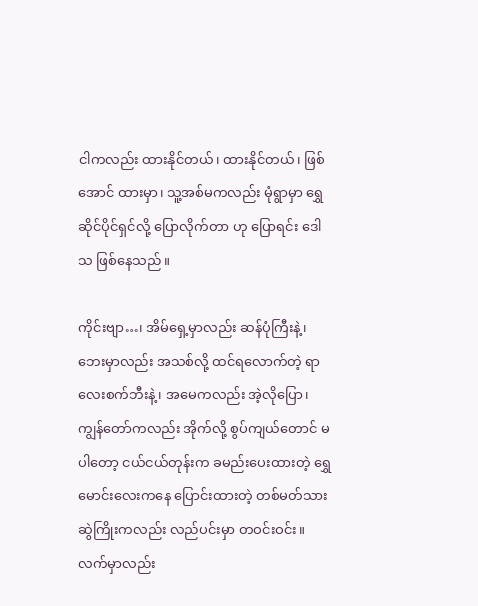ငါကလည်း ထားနိုင်တယ်၊ ထားနိုင်တယ်၊ ဖြစ်အောင် ထားမှာ၊ သူ့အစ်မကလည်း မုံရွာမှာ ရွှေဆိုင်ပိုင်ရှင်လို့ ပြောလိုက်တာ ဟု ပြောရင်း ဒေါသ ဖြစ်နေသည်။

ကိုင်းဗျာ…၊ အိမ်ရှေ့မှာလည်း ဆန်ပုံကြီးနဲ့၊ ဘေးမှာလည်း အသစ်လို့ ထင်ရလောက်တဲ့ ရာလေးစက်ဘီးနဲ့၊ အမေကလည်း အဲ့လိုပြော၊ ကျွန်တော်ကလည်း အိုက်လို့ စွပ်ကျယ်တောင် မပါတော့ ငယ်ငယ်တုန်းက ခမည်းပေးထားတဲ့ ရွှေမောင်းလေးကနေ ပြောင်းထားတဲ့ တစ်မတ်သား ဆွဲကြိုးကလည်း လည်ပင်းမှာ တဝင်းဝင်း။ လက်မှာလည်း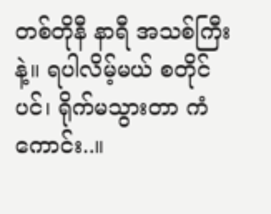တစ်တိုနီ နာရီ အသစ်ကြီးနဲ့။ ရပါလိမ့်မယ် စတိုင်ပင်၊ ရိုက်မသွားတာ ကံကောင်း..။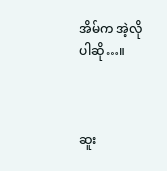အိမ်က အဲ့လိုပါဆို…။



ဆူး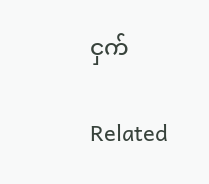ငှက်

Related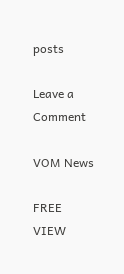posts

Leave a Comment

VOM News

FREE
VIEW